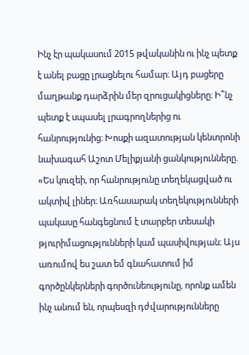Ինչ էր պակասում 2015 թվականին ու ինչ պետք է անել բացը լրացնելու համար։ Այդ բացերը մաղթանք դարձրին մեր զրուցակիցները։ Ի՞նչ պետք է սպասել լրագրողներից ու հանրությունից։ Խոսքի ազատության կենտրոնի նախագահ Աշոտ Մելիքյանի ցանկությունները.
«Ես կուզեի, որ հանրությունը տեղեկացված ու ակտիվ լիներ։ Առհասարակ տեղեկությունների պակասը հանգեցնում է տարբեր տեսակի թյուրիմացությունների կամ պասիվության։ Այս առումով ես շատ եմ գնահատում իմ գործընկերների գործունեությունը, որոնք ամեն ինչ անում են, որպեսզի դժվարությունները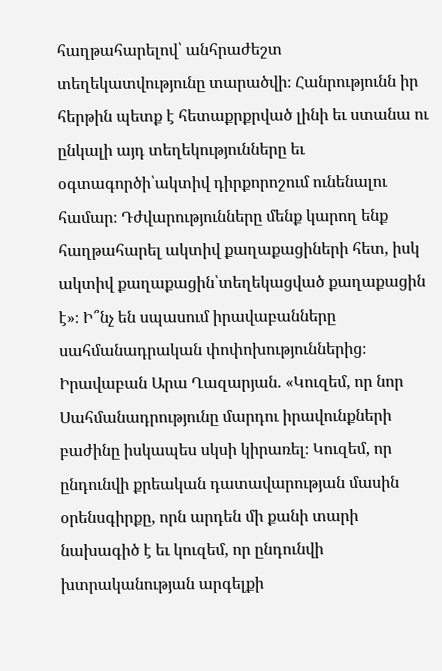հաղթահարելով՝ անհրաժեշտ տեղեկատվությունը տարածվի։ Հանրությունն իր հերթին պետք է հետաքրքրված լինի եւ ստանա ու ընկալի այդ տեղեկությունները եւ օգտագործի՝ակտիվ դիրքորոշում ունենալու համար։ Դժվարությունները մենք կարող ենք հաղթահարել ակտիվ քաղաքացիների հետ, իսկ ակտիվ քաղաքացին՝տեղեկացված քաղաքացին է»։ Ի՞նչ են սպասում իրավաբանները սահմանադրական փոփոխություններից։ Իրավաբան Արա Ղազարյան. «Կուզեմ, որ նոր Սահմանադրությունը մարդու իրավունքների բաժինը իսկապես սկսի կիրառել։ Կուզեմ, որ ընդունվի քրեական դատավարության մասին օրենսգիրքը, որն արդեն մի քանի տարի նախագիծ է եւ կուզեմ, որ ընդունվի խտրականության արգելքի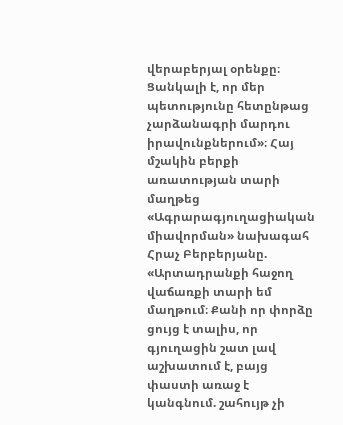վերաբերյալ օրենքը։
Ցանկալի է, որ մեր պետությունը հետընթաց չարձանագրի մարդու իրավունքներում»։ Հայ մշակին բերքի առատության տարի մաղթեց «Ագրարագյուղացիական միավորման» նախագահ Հրաչ Բերբերյանը.
«Արտադրանքի հաջող վաճառքի տարի եմ մաղթում։ Քանի որ փորձը ցույց է տալիս, որ գյուղացին շատ լավ աշխատում է, բայց փաստի առաջ է կանգնում. շահույթ չի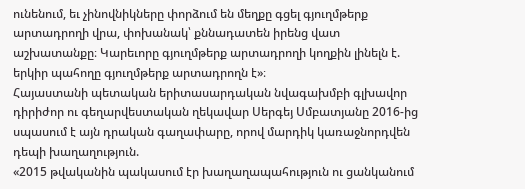ունենում, եւ չինովնիկները փորձում են մեղքը գցել գյուղմթերք արտադրողի վրա, փոխանակ՝ քննադատեն իրենց վատ աշխատանքը։ Կարեւորը գյուղմթերք արտադրողի կողքին լինելն է. երկիր պահողը գյուղմթերք արտադրողն է»։
Հայաստանի պետական երիտասարդական նվագախմբի գլխավոր դիրիժոր ու գեղարվեստական ղեկավար Սերգեյ Սմբատյանը 2016-ից սպասում է այն դրական գաղափարը, որով մարդիկ կառաջնորդվեն դեպի խաղաղություն.
«2015 թվականին պակասում էր խաղաղապահություն ու ցանկանում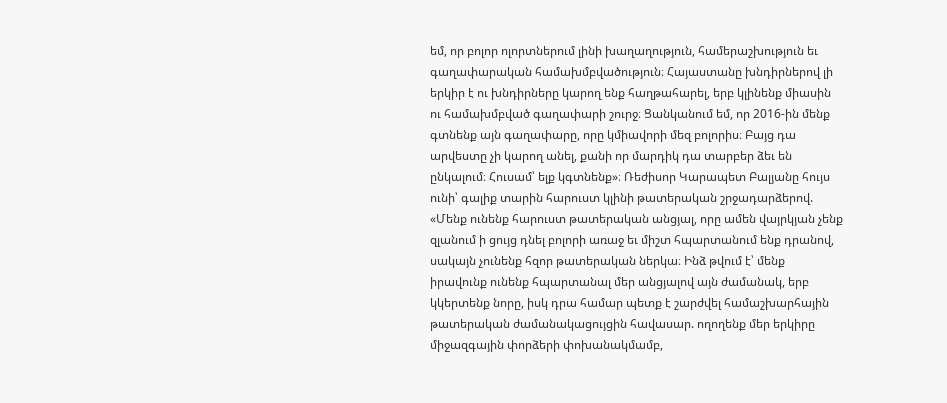եմ, որ բոլոր ոլորտներում լինի խաղաղություն, համերաշխություն եւ գաղափարական համախմբվածություն։ Հայաստանը խնդիրներով լի երկիր է ու խնդիրները կարող ենք հաղթահարել, երբ կլինենք միասին ու համախմբված գաղափարի շուրջ։ Ցանկանում եմ, որ 2016-ին մենք գտնենք այն գաղափարը, որը կմիավորի մեզ բոլորիս։ Բայց դա արվեստը չի կարող անել, քանի որ մարդիկ դա տարբեր ձեւ են ընկալում։ Հուսամ՝ ելք կգտնենք»։ Ռեժիսոր Կարապետ Բալյանը հույս ունի՝ գալիք տարին հարուստ կլինի թատերական շրջադարձերով.
«Մենք ունենք հարուստ թատերական անցյալ, որը ամեն վայրկյան չենք զլանում ի ցույց դնել բոլորի առաջ եւ միշտ հպարտանում ենք դրանով, սակայն չունենք հզոր թատերական ներկա։ Ինձ թվում է՝ մենք իրավունք ունենք հպարտանալ մեր անցյալով այն ժամանակ, երբ կկերտենք նորը, իսկ դրա համար պետք է շարժվել համաշխարհային թատերական ժամանակացույցին հավասար. ողողենք մեր երկիրը միջազգային փորձերի փոխանակմամբ,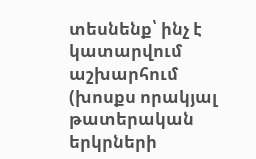տեսնենք՝ ինչ է կատարվում աշխարհում (խոսքս որակյալ թատերական երկրների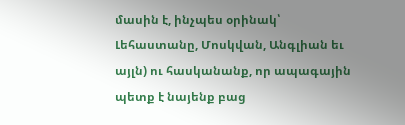մասին է, ինչպես օրինակ՝ Լեհաստանը, Մոսկվան, Անգլիան եւ այլն) ու հասկանանք, որ ապագային պետք է նայենք բաց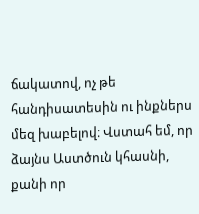ճակատով, ոչ թե հանդիսատեսին ու ինքներս մեզ խաբելով։ Վստահ եմ, որ ձայնս Աստծուն կհասնի, քանի որ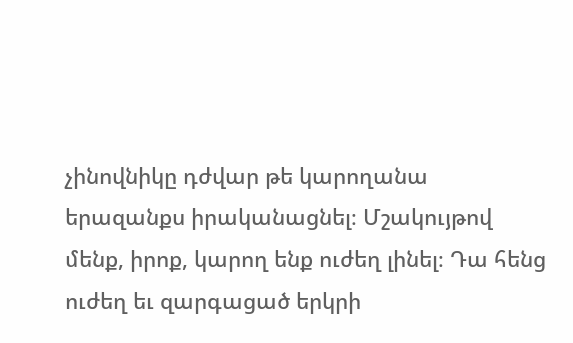չինովնիկը դժվար թե կարողանա երազանքս իրականացնել։ Մշակույթով մենք, իրոք, կարող ենք ուժեղ լինել։ Դա հենց ուժեղ եւ զարգացած երկրի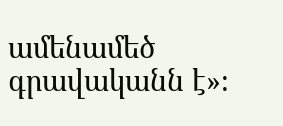ամենամեծ գրավականն է»։